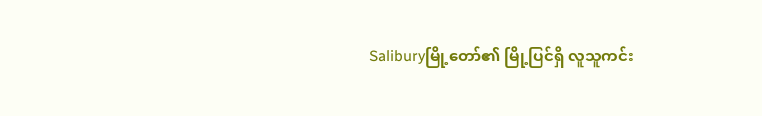Saliburyမြို့တော်၏ မြို့ပြင်ရှိ လူသူကင်း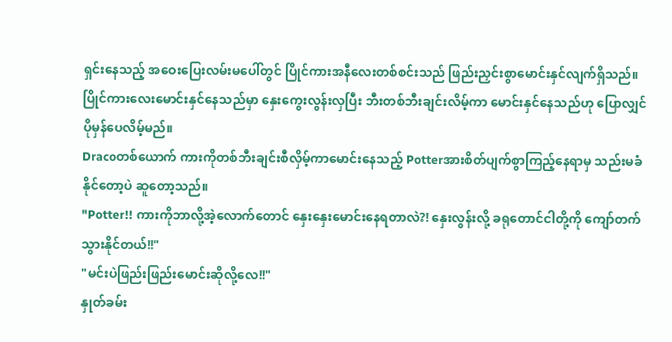ရှင်းနေသည့် အဝေးပြေးလမ်းမပေါ်တွင် ပြိုင်ကားအနီလေးတစ်စင်းသည် ဖြည်းညှင်းစွာမောင်းနှင်လျက်ရှိသည်။ ပြိုင်ကားလေးမောင်းနှင်နေသည်မှာ နှေးကွေးလွန်းလှပြီး ဘီးတစ်ဘီးချင်းလိမ့်ကာ မောင်းနှင်နေသည်ဟု ပြောလျှင်ပိုမှန်ပေလိမ့်မည်။
Dracoတစ်ယောက် ကားကိုတစ်ဘီးချင်းစီလှိမ့်ကာမောင်းနေသည့် Potterအားစိတ်ပျက်စွာကြည့်နေရာမှ သည်းမခံနိုင်တော့ပဲ ဆူတော့သည်။
"Potter!! ကားကိုဘာလို့အဲ့လောက်တောင် နှေးနှေးမောင်းနေရတာလဲ?! နှေးလွန်းလို့ ခရုတောင်ငါတို့ကို ကျော်တက်သွားနိုင်တယ်!!"
"မင်းပဲဖြည်းဖြည်းမောင်းဆိုလို့လေ!!"
နှုတ်ခမ်း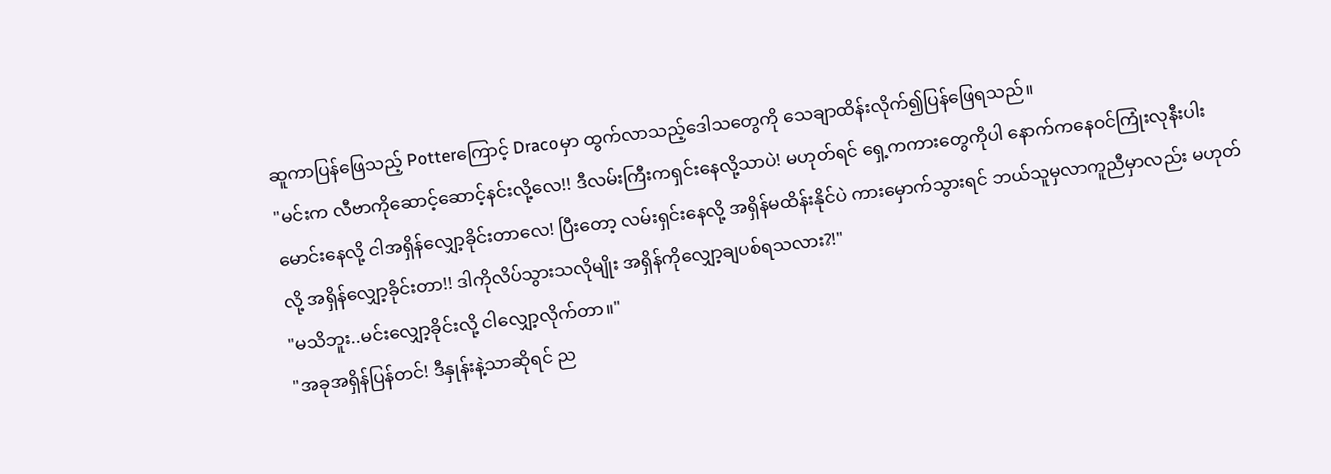ဆူကာပြန်ဖြေသည့် Potterကြောင့် Dracoမှာ ထွက်လာသည့်ဒေါသတွေကို သေချာထိန်းလိုက်၍ပြန်ဖြေရသည်။
"မင်းက လီဗာကိုဆောင့်ဆောင့်နင်းလို့လေ!! ဒီလမ်းကြီးကရှင်းနေလို့သာပဲ! မဟုတ်ရင် ရှေ့ကကားတွေကိုပါ နောက်ကနေဝင်ကြုံးလုနီးပါးမောင်းနေလို့ ငါအရှိန်လျှော့ခိုင်းတာလေ! ပြီးတော့ လမ်းရှင်းနေလို့ အရှိန်မထိန်းနိုင်ပဲ ကားမှောက်သွားရင် ဘယ်သူမှလာကူညီမှာလည်း မဟုတ်လို့ အရှိန်လျှော့ခိုင်းတာ!! ဒါကိုလိပ်သွားသလိုမျိုး အရှိန်ကိုလျှော့ချပစ်ရသလား?!"
"မသိဘူး..မင်းလျှော့ခိုင်းလို့ ငါလျှော့လိုက်တာ။"
"အခုအရှိန်ပြန်တင်! ဒီနှုန်းနဲ့သာဆိုရင် ည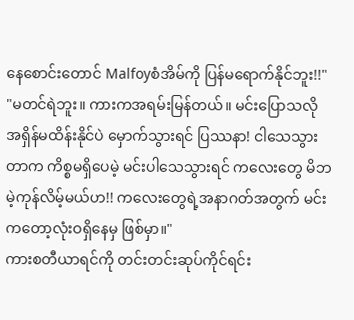နေစောင်းတောင် Malfoyစံအိမ်ကို ပြန်မရောက်နိုင်ဘူး!!"
"မတင်ရဲဘူး။ ကားကအရမ်းမြန်တယ်။ မင်းပြောသလို အရှိန်မထိန်းနိုင်ပဲ မှောက်သွားရင် ပြဿနာ! ငါသေသွားတာက ကိစ္စမရှိပေမဲ့ မင်းပါသေသွားရင် ကလေးတွေ မိဘမဲ့ကုန်လိမ့်မယ်ဟ!! ကလေးတွေရဲ့အနာဂတ်အတွက် မင်းကတော့လုံးဝရှိနေမှ ဖြစ်မှာ။"
ကားစတီယာရင်ကို တင်းတင်းဆုပ်ကိုင်ရင်း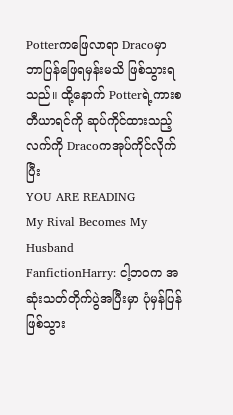Potterကဖြေလာရာ Dracoမှာ ဘာပြန်ဖြေရမှန်းမသိ ဖြစ်သွားရသည်။ ထို့နောက် Potterရဲ့ကားစတီယာရင်ကို ဆုပ်ကိုင်ထားသည့်လက်ကို Dracoကအုပ်ကိုင်လိုက်ပြီး
YOU ARE READING
My Rival Becomes My Husband
FanfictionHarry: ငါ့ဘဝက အဆုံးသတ်တိုက်ပွဲအပြီးမှာ ပုံမှန်ပြန်ဖြစ်သွား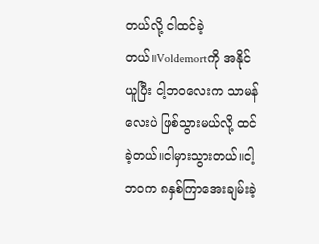တယ်လို့ ငါထင်ခဲ့တယ်။Voldemortကို အနိုင်ယူပြီး ငါ့ဘဝလေးက သာမန်လေးပဲ ဖြစ်သွားမယ်လို့ ထင်ခဲ့တယ်။ငါမှားသွားတယ်။ငါ့ဘဝက ၈နှစ်ကြာအေးချမ်းခဲ့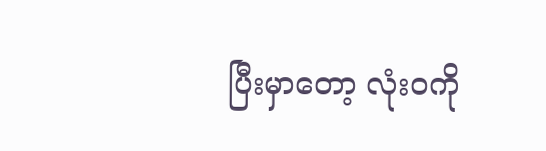ပြီးမှာတော့ လုံးဝကို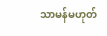သာမန်မဟုတ်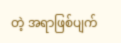တဲ့ အရာဖြစ်ပျက်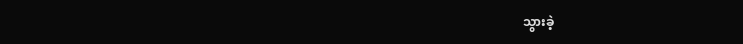သွားခဲ့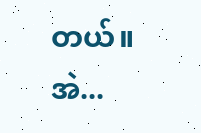တယ်။အဲ...